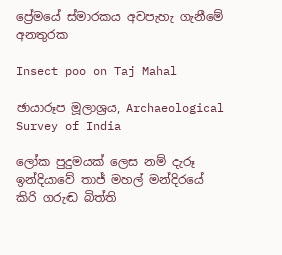ප්‍රේමයේ ස්මාරකය අවපැහැ ගැනීමේ අනතුරක

Insect poo on Taj Mahal

ඡායාරූප මූලාශ්‍රය, Archaeological Survey of India

ලෝක පුදුමයක් ලෙස නම් දැරූ ඉන්දියාවේ තාජ් මහල් මන්දිරයේ කිරි ගරුඬ බිත්ති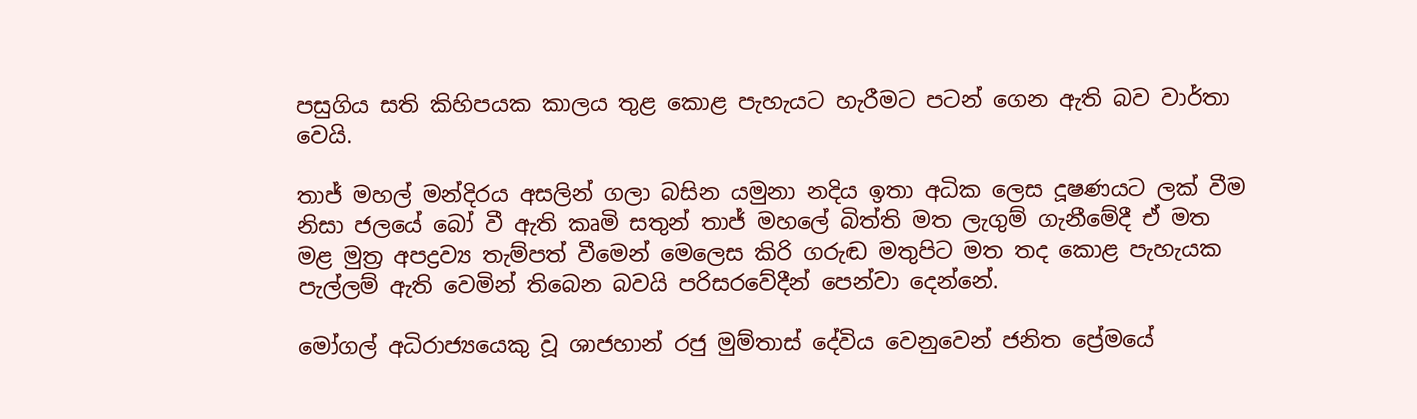පසුගිය සති කිහිපයක කාලය තුළ කොළ පැහැයට හැරීමට පටන් ගෙන ඇති බව වාර්තා වෙයි.

තාජ් මහල් මන්දිරය අසලින් ගලා බසින යමුනා නදිය ඉතා අධික ලෙස දූෂණයට ලක් වීම නිසා ජලයේ බෝ වී ඇති කෘමි සතුන් තාජ් මහලේ බිත්ති මත ලැගුම් ගැනීමේදී ඒ මත මළ මුත්‍ර අපද්‍රව්‍ය තැම්පත් වීමෙන් මෙලෙස කිරි ගරුඬ මතුපිට මත තද කොළ පැහැයක පැල්ලම් ඇති වෙමින් තිබෙන බවයි පරිසරවේදීන් පෙන්වා දෙන්නේ.

මෝගල් අධිරාජ්‍යයෙකු වූ ශාජහාන් රජු මුම්තාස් දේවිය වෙනුවෙන් ජනිත ප්‍රේමයේ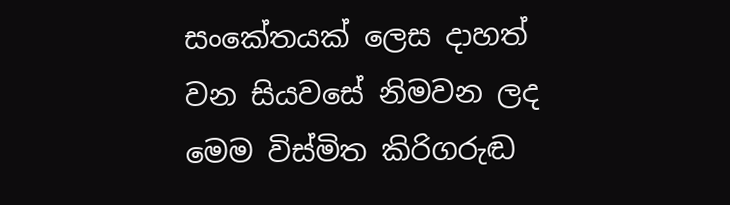සංකේතයක් ලෙස දාහත් වන සියවසේ නිමවන ලද මෙම විස්මිත කිරිගරුඬ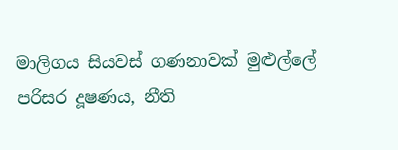මාලිගය සියවස් ගණනාවක් මුළුල්ලේ පරිසර දූෂණය, නීති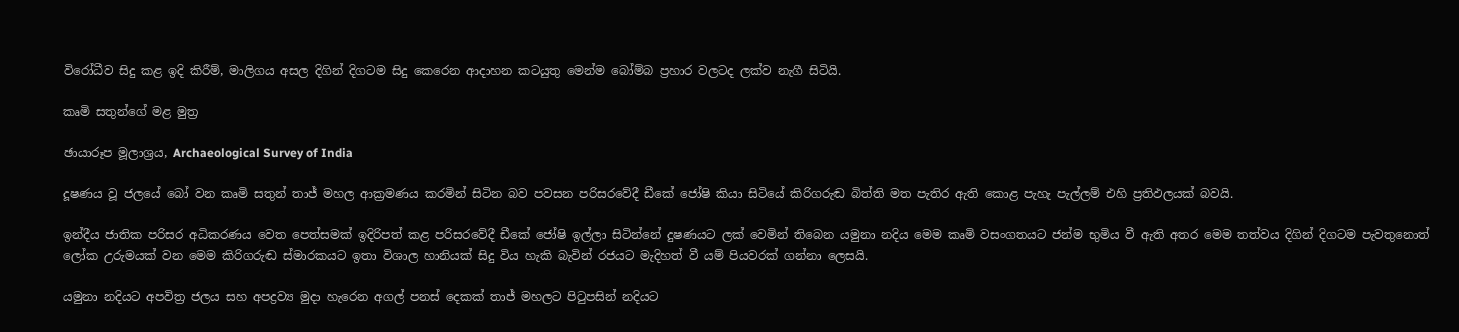විරෝධීව සිදු කළ ඉදි කිරීම්, මාලිගය අසල දිගින් දිගටම සිදු කෙරෙන ආදාහන කටයුතු මෙන්ම බෝම්බ ප්‍රහාර වලටද ලක්ව නැගී සිටියි.

කෘමි සතුන්ගේ මළ මුත්‍ර

ඡායාරූප මූලාශ්‍රය, Archaeological Survey of India

දූෂණය වූ ජලයේ බෝ වන කෘමි සතුන් තාජ් මහල ආක්‍රමණය කරමින් සිටින බව පවසන පරිසරවේදී ඩීකේ ජෝෂි කියා සිටියේ කිරිගරුඬ බිත්ති මත පැතිර ඇති කොළ පැහැ පැල්ලම් එහි ප්‍රතිඵලයක් බවයි.

ඉන්දීය ජාතික පරිසර අධිකරණය වෙත පෙත්සමක් ඉදිරිපත් කළ පරිසරවේදී ඩීකේ ජෝෂි ඉල්ලා සිටින්නේ දුෂණයට ලක් වෙමින් තිබෙන යමුනා නදිය මෙම කෘමි වසංගතයට ජන්ම භුමිය වී ඇති අතර මෙම තත්වය දිගින් දිගටම පැවතුනොත් ලෝක උරුමයක් වන මෙම කිරිගරුඬ ස්මාරකයට ඉතා විශාල හානියක් සිදු විය හැකි බැවින් රජයට මැදිහත් වී යම් පියවරක් ගන්නා ලෙසයි.

යමුනා නදියට අපවිත්‍ර ජලය සහ අපද්‍රව්‍ය මුදා හැරෙන අගල් පනස් දෙකක් තාජ් මහලට පිටුපසින් නදියට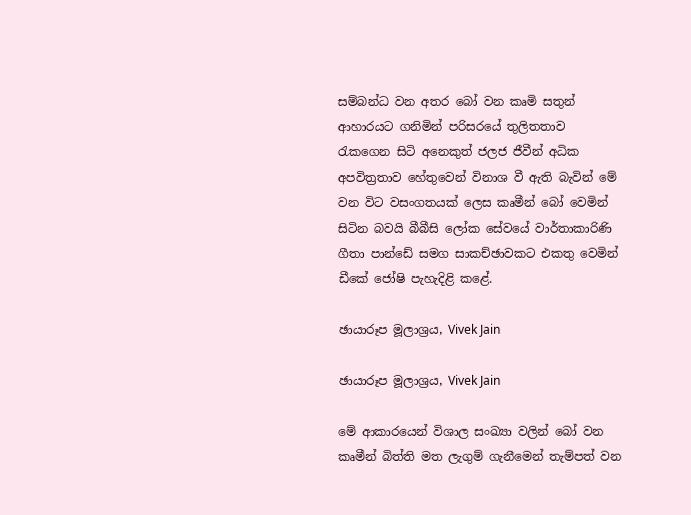සම්බන්ධ වන අතර බෝ වන කෘමි සතුන් ආහාරයට ගනිමින් පරිසරයේ තුලිතතාව රැකගෙන සිටි අනෙකුත් ජලජ ජීවීන් අධික අපවිත්‍රතාව හේතුවෙන් විනාශ වී ඇති බැවින් මේ වන විට වසංගතයක් ලෙස කෘමීන් බෝ වෙමින් සිටින බවයි බීබීසි ලෝක සේවයේ වාර්තාකාරිණි ගීතා පාන්ඩේ සමග සාකච්ඡාවකට එකතු වෙමින් ඩීකේ ජෝෂි පැහැදිළි කළේ.

ඡායාරූප මූලාශ්‍රය, Vivek Jain

ඡායාරූප මූලාශ්‍රය, Vivek Jain

මේ ආකාරයෙන් විශාල සංඛ්‍යා වලින් බෝ වන කෘමීන් බිත්ති මත ලැගුම් ගැනීමෙන් තැම්පත් වන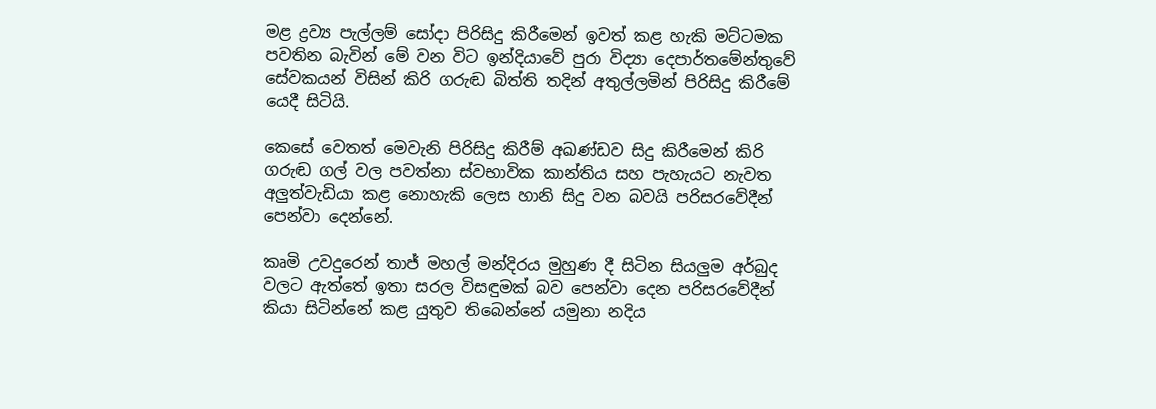මළ ද්‍රව්‍ය පැල්ලම් සෝදා පිරිසිදු කිරීමෙන් ඉවත් කළ හැකි මට්ටමක පවතින බැවින් මේ වන විට ඉන්දියාවේ පුරා විද්‍යා දෙපාර්තමේන්තුවේ සේවකයන් විසින් කිරි ගරුඬ බිත්ති තදින් අතුල්ලමින් පිරිසිදු කිරීමේ යෙදී සිටියි.

කෙසේ වෙතත් මෙවැනි පිරිසිදු කිරීම් අඛණ්ඩව සිදු කිරීමෙන් කිරි ගරුඬ ගල් වල පවත්නා ස්වභාවික කාන්තිය සහ පැහැයට නැවත අලුත්වැඩියා කළ නොහැකි ලෙස හානි සිදු වන බවයි පරිසරවේදීන් පෙන්වා දෙන්නේ.

කෘමි උවදුරෙන් තාජ් මහල් මන්දිරය මුහුණ දී සිටින සියලුම අර්බුද වලට ඇත්තේ ඉතා සරල විසඳුමක් බව පෙන්වා දෙන පරිසරවේදීන් කියා සිටින්නේ කළ යුතුව තිබෙන්නේ යමුනා නදිය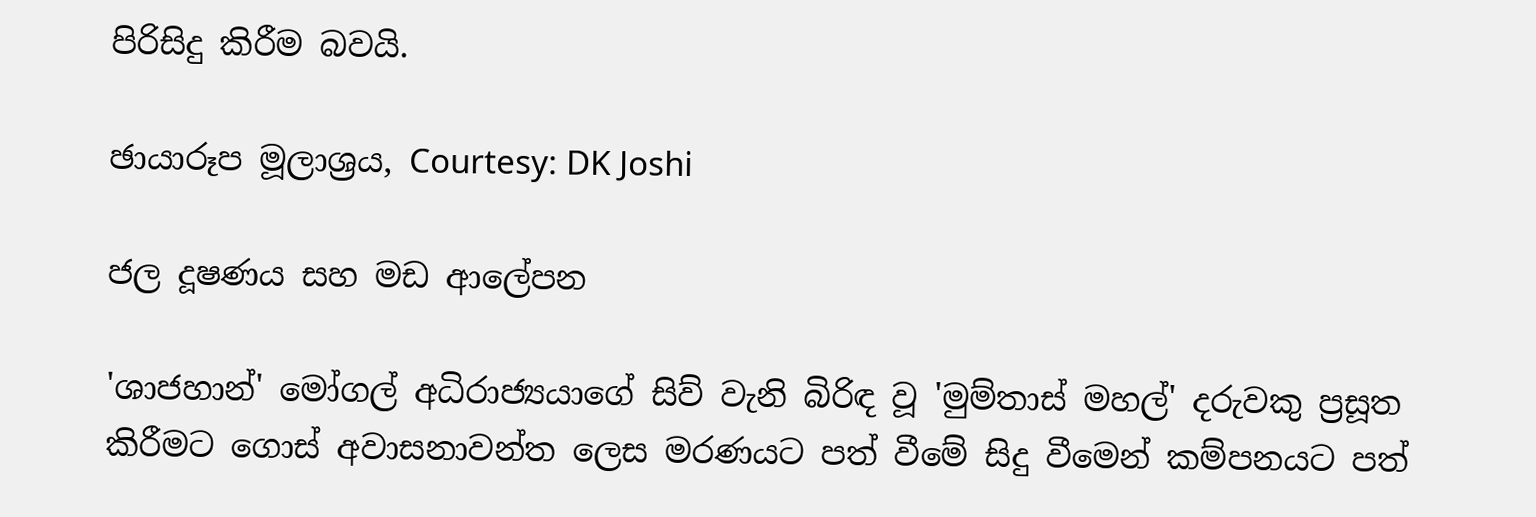පිරිසිදු කිරීම බවයි.

ඡායාරූප මූලාශ්‍රය, Courtesy: DK Joshi

ජල දූෂණය සහ මඩ ආලේපන

'ශාජහාන්' මෝගල් අධිරාජ්‍යයාගේ සිව් වැනි බිරිඳ වූ 'මුම්තාස් මහල්' දරුවකු ප්‍රසූත කිරීමට ගොස් අවාසනාවන්ත ලෙස මරණයට පත් වීමේ සිදු වීමෙන් කම්පනයට පත්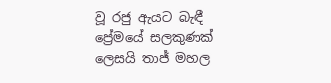වූ රජු ඇයට බැඳී ප්‍රේමයේ සලකුණක් ලෙසයි තාජ් මහල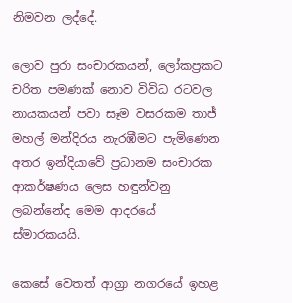නිමවන ලද්දේ.

ලොව පුරා සංචාරකයන්, ලෝකප්‍රකට චරිත පමණක් නොව විවිධ රටවල නායකයන් පවා සෑම වසරකම තාජ් මහල් මන්දිරය නැරඹීමට පැමිණෙන අතර ඉන්දියාවේ ප්‍රධානම සංචාරක ආකර්ෂණය ලෙස හඳුන්වනු ලබන්නේද මෙම ආදරයේ ස්මාරකයයි.

කෙසේ වෙතත් ආග්‍රා නගරයේ ඉහළ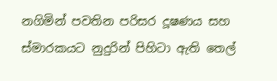නගිමින් පවතින පරිසර දූෂණය සහ ස්මාරකයට නුදුරින් පිහිටා ඇති තෙල්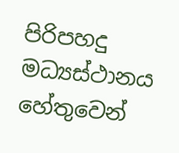පිරිපහදු මධ්‍යස්ථානය හේතුවෙන්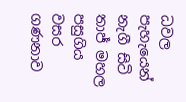ධවල පැහැයෙන් නැගී සිටි තාජ් මහල පසුගිය වසර ගණනාව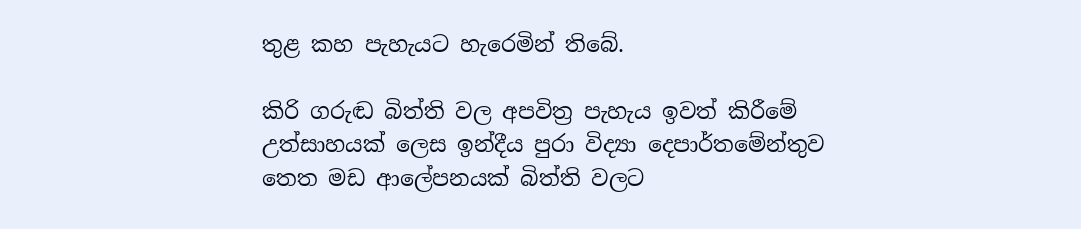තුළ කහ පැහැයට හැරෙමින් තිබේ.

කිරි ගරුඬ බිත්ති වල අපවිත්‍ර පැහැය ඉවත් කිරීමේ උත්සාහයක් ලෙස ඉන්දීය පුරා විද්‍යා දෙපාර්තමේන්තුව තෙත මඩ ආලේපනයක් බිත්ති වලට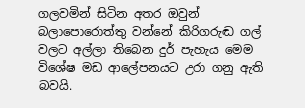ගලවමින් සිටින අතර ඔවුන් බලාපොරොත්තු වන්නේ කිරිගරුඬ ගල් වලට අල්ලා තිබෙන දුර් පැහැය මෙම විශේෂ මඩ ආලේපනයට උරා ගනු ඇති බවයි.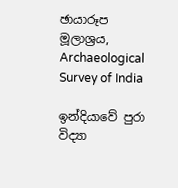ඡායාරූප මූලාශ්‍රය, Archaeological Survey of India

ඉන්දියාවේ පුරා විද්‍යා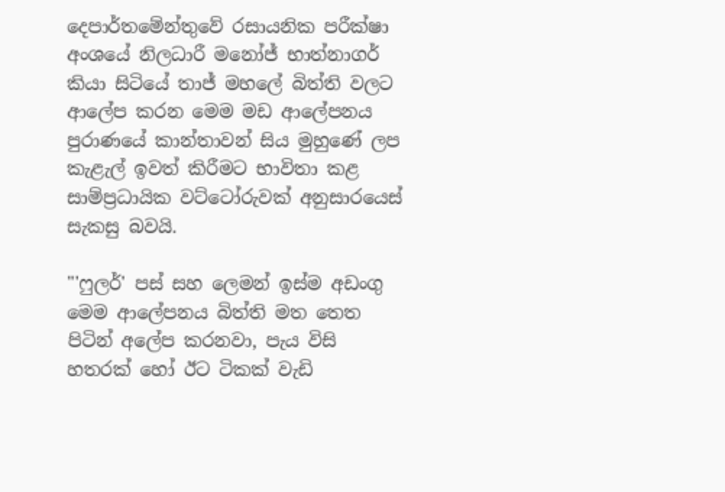දෙපාර්තමේන්තුවේ රසායනික පරීක්ෂා අංශයේ නිලධාරී මනෝජ් භාත්නාගර් කියා සිටියේ තාජ් මහලේ බිත්ති වලට ආලේප කරන මෙම මඩ ආලේපනය පුරාණයේ කාන්තාවන් සිය මුහුණේ ලප කැළැල් ඉවත් කිරීමට භාවිතා කළ සාම්ප්‍රධායික වට්ටෝරුවක් අනුසාරයෙස් සැකසු බවයි.

"'ෆුලර්' පස් සහ ලෙමන් ඉස්ම අඩංගු මෙම ආලේපනය බිත්ති මත තෙත පිටින් අලේප කරනවා, පැය විසි හතරක් හෝ ඊට ටිකක් වැඩි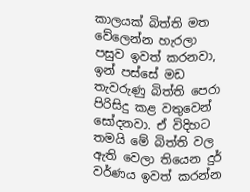කාලයක් බිත්ති මත වේලෙන්න හැරලා පසුව ඉවත් කරනවා, ඉන් පස්සේ මඩ තැවරුණු බිත්ති පෙරා පිරිසිදු කළ වතුවෙන් සෝදනවා. ඒ විදිහට තමයි මේ බිත්ති වල ඇති වෙලා තියෙන දුර් වර්ණය ඉවත් කරන්න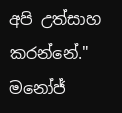අපි උත්සාහ කරන්නේ." මනෝජ්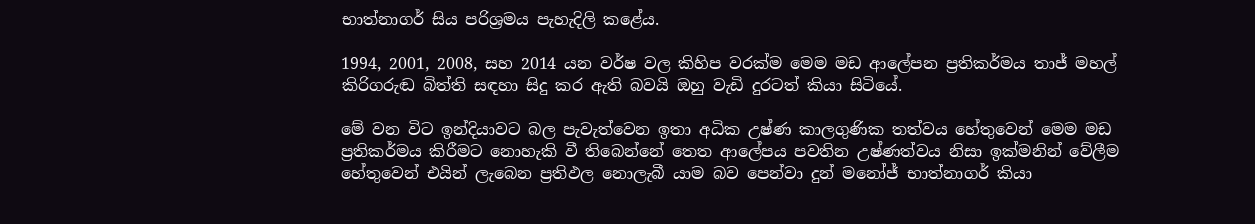භාත්නාගර් සිය පරිශ්‍රමය පැහැදිලි කළේය.

1994, 2001, 2008, සහ 2014 යන වර්ෂ වල කිහිප වරක්ම මෙම මඩ ආලේපන ප්‍රතිකර්මය තාජ් මහල් කිරිගරුඬ බිත්ති සඳහා සිදු කර ඇති බවයි ඔහු වැඩි දුරටත් කියා සිටියේ.

මේ වන විට ඉන්දියාවට බල පැවැත්වෙන ඉතා අධික උෂ්ණ කාලගුණික තත්වය හේතුවෙන් මෙම මඩ ප්‍රතිකර්මය කිරීමට නොහැකි වී තිබෙන්නේ තෙත ආලේපය පවතින උෂ්ණත්වය නිසා ඉක්මනින් වේලීම හේතුවෙන් එයින් ලැබෙන ප්‍රතිඵල නොලැබී යාම බව පෙන්වා දුන් මනෝජ් භාත්නාගර් කියා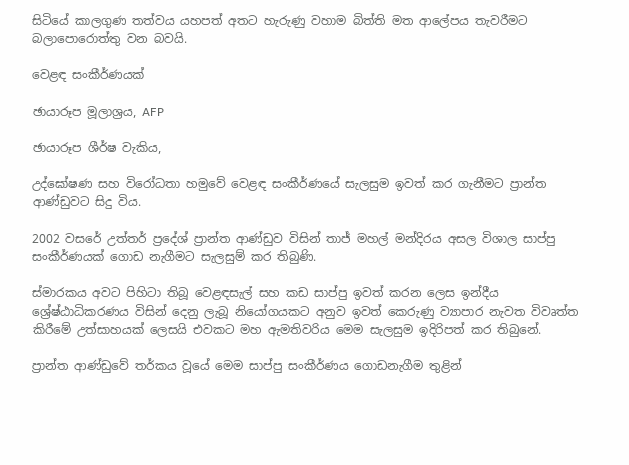සිටියේ කාලගුණ තත්වය යහපත් අතට හැරුණු වහාම බිත්ති මත ආලේපය තැවරීමට බලාපොරොත්තු වන බවයි.

වෙළඳ සංකීර්ණයක්

ඡායාරූප මූලාශ්‍රය, AFP

ඡායාරූප ශීර්ෂ වැකිය,

උද්ඝෝෂණ සහ විරෝධතා හමුවේ වෙළඳ සංකීර්ණයේ සැලසුම ඉවත් කර ගැනීමට ප්‍රාන්ත ආණ්ඩුවට සිදු විය.

2002 වසරේ උත්තර් ප්‍රදේශ් ප්‍රාන්ත ආණ්ඩුව විසින් තාජ් මහල් මන්දිරය අසල විශාල සාප්පු සංකීර්ණයක් ගොඩ නැගීමට සැලසුම් කර තිබුණි.

ස්මාරකය අවට පිහිටා තිබූ වෙළඳසැල් සහ කඩ සාප්පු ඉවත් කරන ලෙස ඉන්දීය ශ්‍රේෂ්ඨාධිකරණය විසින් දෙනු ලැබූ නියෝගයකට අනුව ඉවත් කෙරුණු ව්‍යාපාර නැවත විවෘත්ත කිරීමේ උත්සාහයක් ලෙසයි එවකට මහ ඇමතිවරිය මෙම සැලසුම ඉදිරිපත් කර තිබුනේ.

ප්‍රාන්ත ආණ්ඩුවේ තර්කය වූයේ මෙම සාප්පු සංකීර්ණය ගොඩනැගීම තුළින්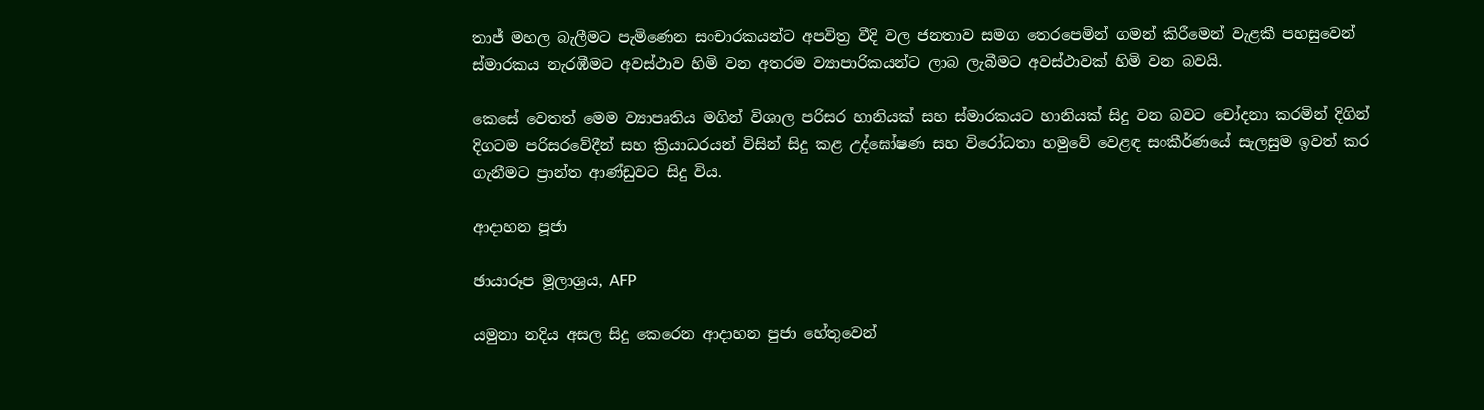තාජ් මහල බැලීමට පැමිණෙන සංචාරකයන්ට අපවිත්‍ර වීදි වල ජනතාව සමග තෙරපෙමින් ගමන් කිරීමෙන් වැළකී පහසුවෙන් ස්මාරකය නැරඹීමට අවස්ථාව හිමි වන අතරම ව්‍යාපාරිකයන්ට ලාබ ලැබීමට අවස්ථාවක් හිමි වන බවයි.

කෙසේ වෙතත් මෙම ව්‍යාපෘතිය මගින් විශාල පරිසර හානියක් සහ ස්මාරකයට හානියක් සිදු වන බවට චෝදනා කරමින් දිගින් දිගටම පරිසරවේදීන් සහ ක්‍රියාධරයන් විසින් සිදු කළ උද්ඝෝෂණ සහ විරෝධතා හමුවේ වෙළඳ සංකීර්ණයේ සැලසුම ඉවත් කර ගැනීමට ප්‍රාන්ත ආණ්ඩුවට සිදු විය.

ආදාහන පූජා

ඡායාරූප මූලාශ්‍රය, AFP

යමුනා නදිය අසල සිදු කෙරෙන ආදාහන පුජා හේතුවෙන්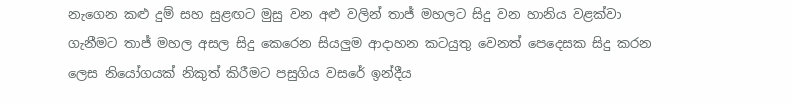නැගෙන කළු දුම් සහ සුළඟට මුසු වන අළු වලින් තාජ් මහලට සිදු වන හානිය වළක්වා ගැනීමට තාජ් මහල අසල සිදු කෙරෙන සියලුම ආදාහන කටයුතු වෙනත් පෙදෙසක සිදු කරන ලෙස නියෝගයක් නිකුත් කිරීමට පසුගිය වසරේ ඉන්දීය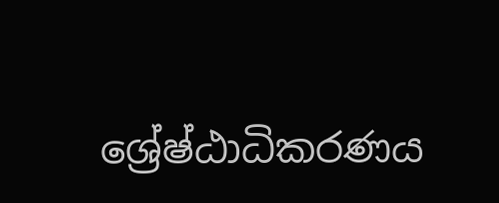ශ්‍රේෂ්ඨාධිකරණය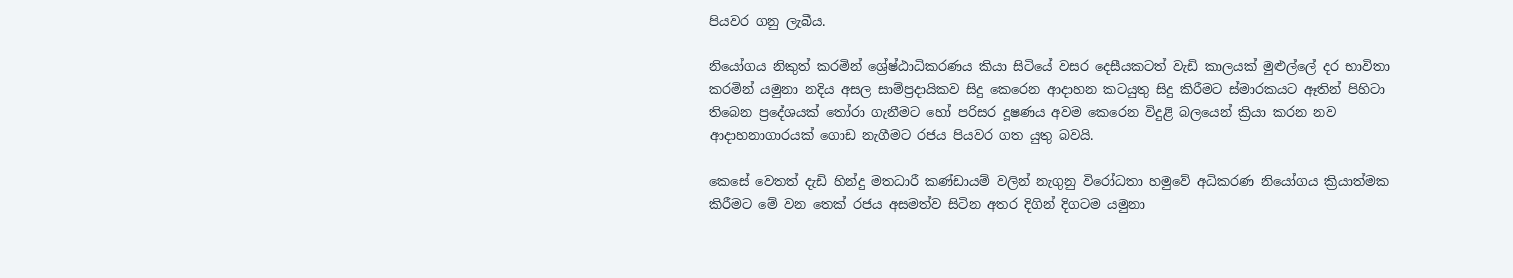පියවර ගනු ලැබීය.

නියෝගය නිකුත් කරමින් ශ්‍රේෂ්ඨාධිකරණය කියා සිටියේ වසර දෙසීයකටත් වැඩි කාලයක් මුළුල්ලේ දර භාවිතා කරමින් යමුනා නදිය අසල සාම්ප්‍රදායිකව සිදු කෙරෙන ආදාහන කටයුතු සිදු කිරීමට ස්මාරකයට ඈතින් පිහිටා තිබෙන ප්‍රදේශයක් තෝරා ගැනීමට හෝ පරිසර දූෂණය අවම කෙරෙන විදුළි බලයෙන් ක්‍රියා කරන නව ආදාහනාගාරයක් ගොඩ නැගීමට රජය පියවර ගත යුතු බවයි.

කෙසේ වෙතත් දැඩි හින්දු මතධාරී කණ්ඩායම් වලින් නැගුනු විරෝධතා හමුවේ අධිකරණ නියෝගය ක්‍රියාත්මක කිරීමට මේ වන තෙක් රජය අසමත්ව සිටින අතර දිගින් දිගටම යමුනා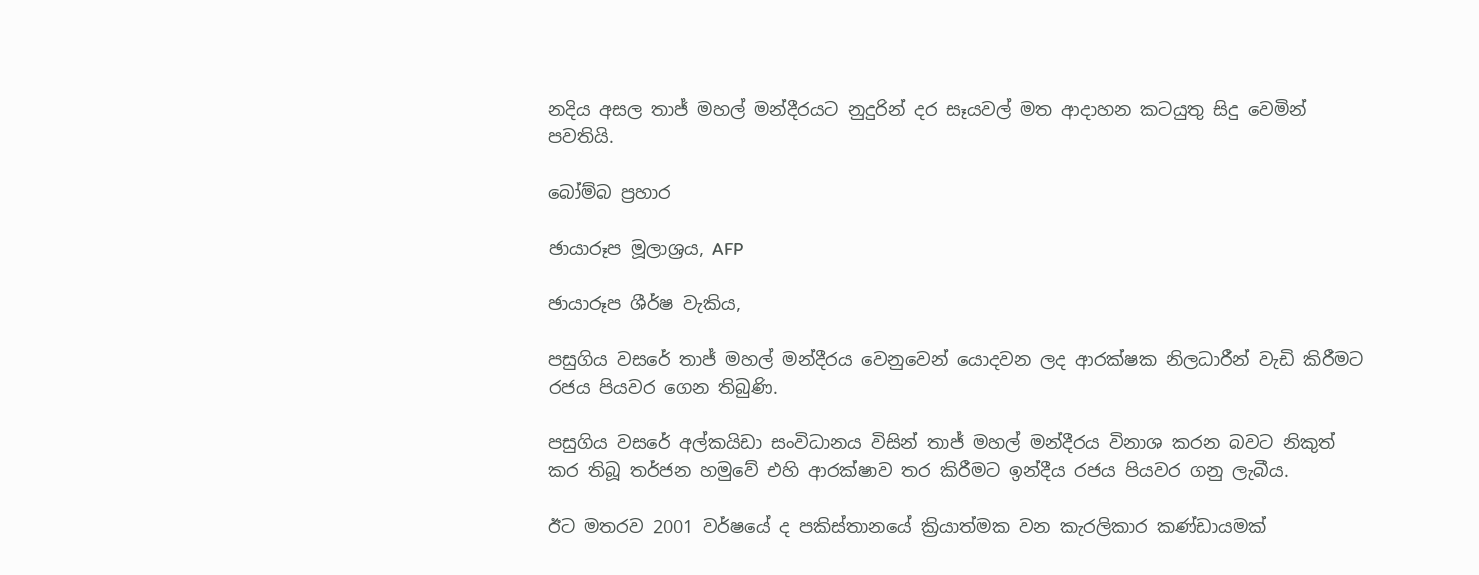නදිය අසල තාජ් මහල් මන්දීරයට නුදුරින් දර සෑයවල් මත ආදාහන කටයුතු සිදු වෙමින් පවතියි.

බෝම්බ ප්‍රහාර

ඡායාරූප මූලාශ්‍රය, AFP

ඡායාරූප ශීර්ෂ වැකිය,

පසුගිය වසරේ තාජ් මහල් මන්දීරය වෙනුවෙන් යොදවන ලද ආරක්ෂක නිලධාරීන් වැඩි කිරීමට රජය පියවර ගෙන තිබුණි.

පසුගිය වසරේ අල්කයිඩා සංවිධානය විසින් තාජ් මහල් මන්දීරය විනාශ කරන බවට නිකුත් කර තිබූ තර්ජන හමුවේ එහි ආරක්ෂාව තර කිරීමට ඉන්දීය රජය පියවර ගනු ලැබීය.

ඊට මතරව 2001 වර්ෂයේ ද පකිස්තානයේ ක්‍රියාත්මක වන කැරලිකාර කණ්ඩායමක්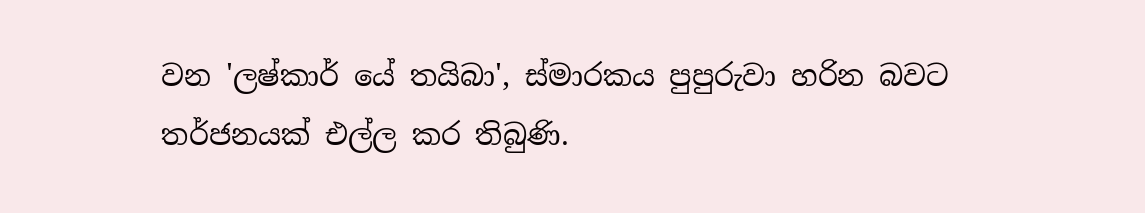වන 'ලෂ්කාර් යේ තයිබා', ස්මාරකය පුපුරුවා හරින බවට තර්ජනයක් එල්ල කර තිබුණි.